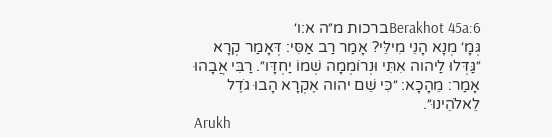Berakhot 45a:6ברכות מ״ה א:ו׳
גְּמָ׳ מְנָא הָנֵי מִילֵּי? אָמַר רַב אַסִּי: דְּאָמַר קְרָא ״גַּדְּלוּ לַיהוה אִתִּי וּנְרוֹמְמָה שְׁמוֹ יַחְדָּו״. רַבִּי אֲבָהוּ אָמַר: מֵהָכָא: ״כִּי שֵׁם יהוה אֶקְרָא הָבוּ גֹדֶל לֵאלֹהֵינוּ״.
Arukh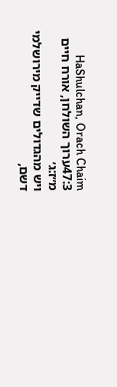HaShulchan, Orach Chaim 47:3ערוך השולחן, אורח חיים מ״ז:ג׳
ויש מהגדולים שדייק מירושלמי דשם,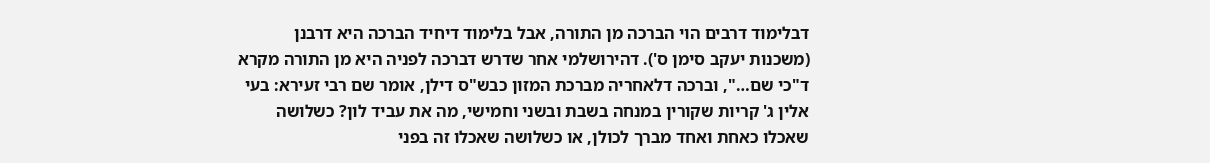דבלימוד דרבים הוי הברכה מן התורה, אבל בלימוד דיחיד הברכה היא דרבנן (משכנות יעקב סימן ס'). דהירושלמי אחר שדרש דברכה לפניה היא מן התורה מקרא ד"כי שם…", וברכה דלאחריה מברכת המזון כבש"ס דילן, אומר שם רבי זעירא: בעי אלין ג' קריות שקורין במנחה בשבת ובשני וחמישי, מה את עביד לון? כשלושה שאכלו כאחת ואחד מברך לכולן, או כשלושה שאכלו זה בפני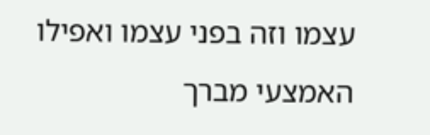עצמו וזה בפני עצמו ואפילו האמצעי מברך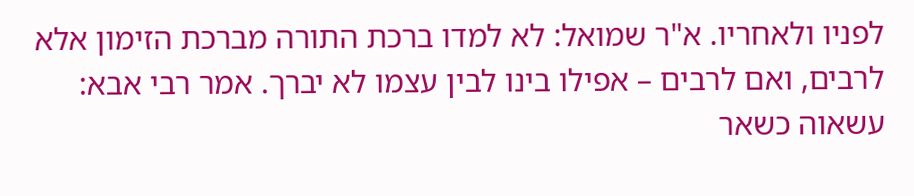לפניו ולאחריו. א"ר שמואל: לא למדו ברכת התורה מברכת הזימון אלא לרבים, ואם לרבים – אפילו בינו לבין עצמו לא יברך. אמר רבי אבא: עשאוה כשאר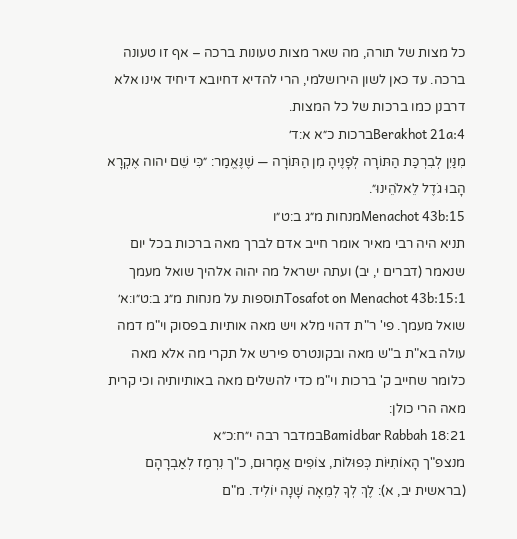כל מצות של תורה, מה שאר מצות טעונות ברכה – אף זו טעונה ברכה. עד כאן לשון הירושלמי, הרי להדיא דחיובא דיחיד אינו אלא דרבנן כמו ברכות של כל המצות.
Berakhot 21a:4ברכות כ״א א:ד׳
מִנַּיִן לְבִרְכַּת הַתּוֹרָה לְפָנֶיהָ מִן הַתּוֹרָה — שֶׁנֶּאֱמַר: ״כִּי שֵׁם יהוה אֶקְרָא הָבוּ גֹדֶל לֵאלֹהֵינוּ״.
Menachot 43b:15מנחות מ״ג ב:ט״ו
תניא היה רבי מאיר אומר חייב אדם לברך מאה ברכות בכל יום שנאמר (דברים י, יב) ועתה ישראל מה יהוה אלהיך שואל מעמך
Tosafot on Menachot 43b:15:1תוספות על מנחות מ״ג ב:ט״ו:א׳
שואל מעמך. פי' ר"ת דהוי מלא ויש מאה אותיות בפסוק וי"מ דמה עולה בא"ת ב"ש מאה ובקונטרס פירש אל תקרי מה אלא מאה כלומר שחייב ק' ברכות וי"מ כדי להשלים מאה באותיותיה וכי קרית מאה הרי כולן:
Bamidbar Rabbah 18:21במדבר רבה י״ח:כ״א
מנצפ"ך הָאוֹתִיּוֹת כְּפוּלוֹת, צוֹפִים אֲמָרוּם, כ"ך נִרְמַז לְאַבְרָהָם (בראשית יב, א): לֶךְ לְךָ לְמֵאָה שָׁנָה יוֹלִיד. מ"ם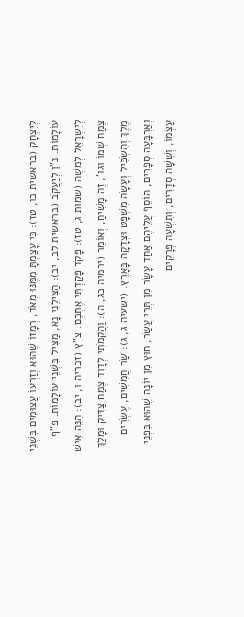לְיִצְחָק (בראשית כו, טז): כִּי עָצַמְתָּ מִמֶּנּוּ מְאֹד, רְמָזוֹ שֶׁהוּא וְזַרְעוֹ עֲצוּמִים בִּשְׁנֵי עוֹלָמוֹת. נ"ן לְיַעֲקֹב (בראשית לב, יב): הַצִּילֵנִי נָא, מַצִּיל בִּשְׁנֵי עוֹלָמוֹת. פ"ף לְיִשְרָאֵל לְמשֶׁה (שמות ג, טז): פָּקֹד פָּקַדְתִּי אֶתְכֶם. צ"ץ (זכריה ו, יב): הִנֵּה אִישׁ צֶמַח שְׁמוֹ וגו', זֶה מָשִׁיחַ, וְאוֹמֵר (ירמיה כג, ה): וַהֲקִמֹתִי לְדָוִד צֶמַח צַדִּיק וּמָלַךְ מֶלֶךְ וְהִשְׂכִּיל וְעָשָׂה מִשְׁפָּט וּצְדָקָה בָּאָרֶץ. (ישעיה ג, ג): שַׂר חֲמִשִׁים, עֶשְׂרִים וְאַרְבָּעָה סְפָרִים, הוֹסֵף עֲלֵיהֶם אַחַד עָשָׂר מִן תְּרֵי עֲשַׂר, חוּץ מִן יוֹנָה שֶׁהוּא בִּפְנֵי עַצְמוֹ, וְשִׁשָּׁה סְדָרִים, וְתִשְׁעָה פְּרָקִים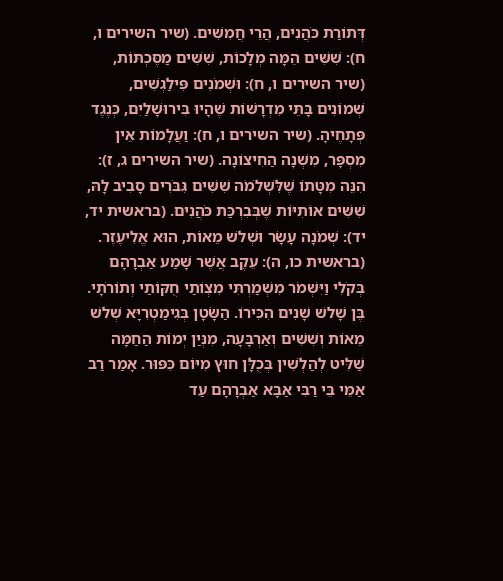דְּתוֹרַת כֹּהֲנִים, הֲרֵי חֲמִשִּׁים. (שיר השירים ו, ח): שִׁשִּׁים הֵמָּה מְלָכוֹת, שִׁשִּׁים מַסֶּכְתּוֹת, (שיר השירים ו, ח): וּשְׁמֹנִים פִּילַגְשִׁים, שְׁמוֹנִים בָּתֵּי מִדְרָשׁוֹת שֶׁהָיוּ בִּירוּשָׁלַיִם, כְּנֶגֶד פְּתָחֶיהָ. (שיר השירים ו, ח): וַעֲלָמוֹת אֵין מִסְפָּר, מִשְׁנָה הַחִיצוֹנָה. (שיר השירים ג, ז): הִנֵּה מִטָּתוֹ שֶׁלִּשְׁלֹמֹה שִׁשִּׁים גִּבֹּרִים סָבִיב לָהּ, שִׁשִּׁים אוֹתִיּוֹת שֶׁבְּבִרְכַּת כֹּהֲנִים. (בראשית יד, יד): שְׁמֹנָה עָשָׂר וּשְׁלשׁ מֵאוֹת, הוּא אֱלִיעֶזֶר. (בראשית כו, ה): עֵקֶב אֲשֶׁר שָׁמַע אַבְרָהָם בְּקֹלִי וַיִּשְׁמֹר מִשְׁמַרְתִּי מִצְוֹתַי חֻקּוֹתַי וְתוֹרֹתָי. בֶּן שָׁלשׁ שָׁנִים הִכִּירוֹ. הַשָֹּׂטָן בְּגִימַטְרִיָּא שְׁלשׁ מֵאוֹת וְשִׁשִּׁים וְאַרְבָּעָה, מִנְּיַן יְמוֹת הַחַמָּה שַׁלִּיט לְהַלְשִׁין בְּכֻלָּן חוּץ מִיּוֹם כִּפּוּר. אָמַר רַב אַמֵּי בֵּי רַבִּי אַבָּא אַבְרָהָם עַד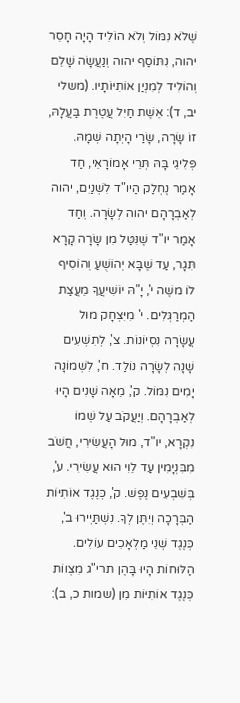שֶׁלֹא נִמּוֹל וְלֹא הוֹלִיד הָיָה חָסֵר יהוה, נִתּוֹסַף יהוה וְנַעֲשָׂה שָׁלֵם וְהוֹלִיד לְמִנְיַן אוֹתִיּוֹתָיו. (משלי יב, ד): אֵשֶׁת חַיִל עֲטֶרֶת בַּעֲלָהּ, זוֹ שָׂרָה, שָׂרַי הָיְתָה שְׁמָהּ. פְּלִיגֵי בָּהּ תְּרֵי אָמוֹרָאֵי, חַד אָמַר נֶחְלַק הַיו"ד לִשְׁנַיִם, יהוה לְאַבְרָהָם יהוה לְשָׂרָה. וְחַד אָמַר יו"ד שֶׁנִּטַּל מִן שָׂרָה קָרָא תִּגָר, עַד שֶׁבָּא יְהוֹשֻׁעַ וְהוֹסִיף לוֹ משֶׁה י', יָ"הּ יוֹשִׁיעֲךָ מֵעֲצַת הַמְרַגְּלִים. י' מִיִּצְחָק מוּל עֲשָׂרָה נִסְיוֹנוֹת. צ', לְתִשְׁעִים שָׁנָה לְשָׂרָה נוֹלַד. ח', לִשְׁמוֹנָה יָמִים נִמּוֹל. ק', מֵאָה שָׁנִים הָיוּ לְאַבְרָהָם. וְיַעֲקֹב עַל שְׁמוֹ נִקְרָא, יו"ד, מוּל הָעֲשִׂירִי, חֲשֹׁב מִבִּנְיָמִין עַד לֵוִי הוּא עֲשִׂירִי. ע', בְּשִׁבְעִים נֶפֶשׁ. ק', כְּנֶגֶד אוֹתִיּוֹת הַבְּרָכָה וְיִתֶּן לְךָ. נִשְׁתַּיְירוּ ב', כְּנֶגֶד שְׁנֵי מַלְאָכִים עוֹלִים. הַלּוּחוֹת הָיוּ בָּהֶן תרי"ג מִצְווֹת כְּנֶגֶד אוֹתִיּוֹת מִן (שמות כ, ב):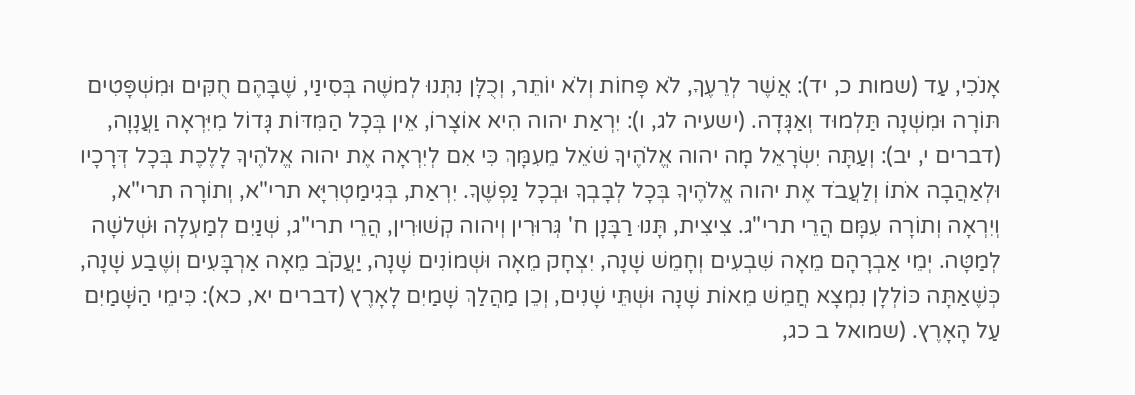אָנֹכִי, עַד (שמות כ, יד): אֲשֶׁר לְרֵעֶךָ, לֹא פָּחוֹת וְלֹא יוֹתֵר, וְכֻלָּן נִתְּנוּ לְמשֶׁה בְּסִינַי, שֶׁבָּהֶם חֻקִּים וּמִשְׁפָּטִים תּוֹרָה וּמִשְׁנָה תַּלְמוּד וְאַגָּדָה. (ישעיה לג, ו): יִרְאַת יהוה הִיא אוֹצָרוֹ, אֵין בְּכָל הַמִּדּוֹת גָּדוֹל מִיִּרְאָה וַעֲנָוָה, (דברים י, יב): וְעַתָּה יִשְׂרָאֵל מָה יהוה אֱלֹהֶיךָ שֹׁאֵל מֵעִמָּךְ כִּי אִם לְיִרְאָה אֶת יהוה אֱלֹהֶיךָ לָלֶכֶת בְּכָל דְּרָכָיו וּלְאַהֲבָה אֹתוֹ וְלַעֲבֹד אֶת יהוה אֱלֹהֶיךָ בְּכָל לְבָבְךָ וּבְכָל נַפְשֶׁךָ. יִרְאַת, בְּגִימַטְרִיָּא תרי"א, וְתוֹרָה תרי"א, וְיִרְאָה וְתוֹרָה עִמָּם הֲרֵי תרי"ג. צִיצִית, תָּנוּ רַבָּנָן ח' גְּרוּרִין וְיהוה קְשׁוּרִין, הֲרֵי תרי"ג, שְׁנַיִם לְמַעְלָה וּשְׁלשָׁה לְמַטָּה. יְמֵי אַבְרָהָם מֵאָה שִׁבְעִים וְחָמֵשׁ שָׁנָה, יִצְחָק מֵאָה וּשְׁמוֹנִים שָׁנָה, יַעֲקֹב מֵאָה אַרְבָּעִים וְשֶׁבַע שָׁנָה, כְּשֶׁאַתָּה כּוֹלְלָן נִמְצָא חֲמֵשׁ מֵאוֹת שָׁנָה וּשְׁתֵּי שָׁנִים, וְכֵן מַהֲלַךְ שָׁמַיִם לָאָרֶץ (דברים יא, כא): כִּימֵי הַשָּׁמַיִם עַל הָאָרֶץ. (שמואל ב כג,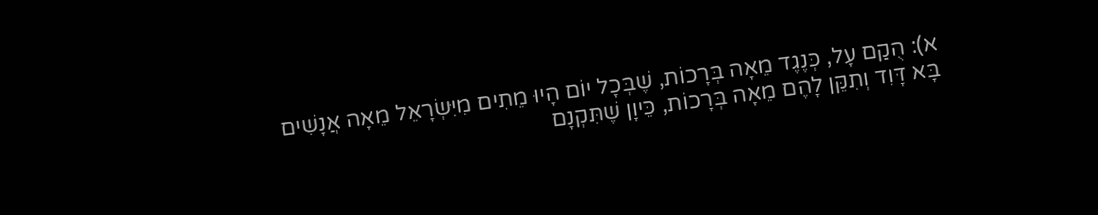א): הֻקַם עָל, כְּנֶגֶד מֵאָה בְּרָכוֹת, שֶׁבְּכָל יוֹם הָיוּ מֵתִים מִיִּשְׂרָאֵל מֵאָה אֲנָשִׁים בָּא דָּוִד וְתִקֵּן לָהֶם מֵאָה בְּרָכוֹת, כֵּיוָן שֶׁתִּקְנָם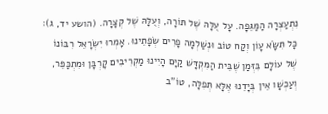נִתְעַצְּרָה הַמַּגֵּפָה. עָל עֻלָּהּ שֶׁל תּוֹרָה, וְעֻלָּהּ שֶׁל קְצָרָה. (הושע יד, ג): כָּל תִּשָֹּׂא עָוֹן וְקַח טוֹב וּנְשַׁלְמָה פָרִים שְׂפָתֵינוּ. אָמְרוּ יִשְׂרָאֵל רִבּוֹנוֹ שֶׁל עוֹלָם בִּזְּמַן שֶׁבֵּית הַמִּקְדָּשׁ קַיָּם הָיִינוּ מַקְרִיבִים קָרְבָּן וּמִתְכַּפֵּר, וְעַכְשָׁו אֵין בְּיָדֵנוּ אֶלָּא תְּפִלָּה, טוֹ"ב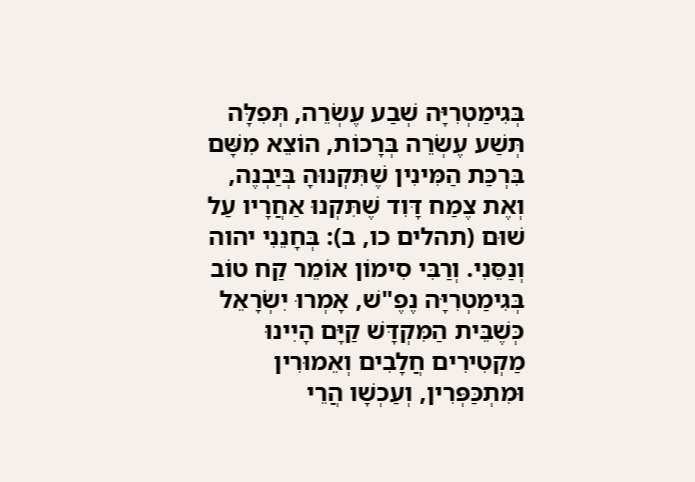בְּגִימַטְרִיָּה שְׁבַע עֶשְׂרֵה, תְּפִלָּה תְּשַׁע עֶשְׂרֵה בְּרָכוֹת, הוֹצֵא מִשָּׁם בִּרְכַּת הַמִּינִין שֶׁתִּקְנוּהָ בְּיַבְנֶה, וְאֶת צֶמַח דָּוִד שֶׁתִּקְנוּ אַחֲרָיו עַל שׁוּם (תהלים כו, ב): בְּחָנֵנִי יהוה וְנַסֵּנִי. וְרַבִּי סִימוֹן אוֹמֵר קַח טוֹב בְּגִימַטְרִיָּה נֶפֶ"שׁ, אָמְרוּ יִשְׂרָאֵל כְּשֶׁבֵּית הַמִּקְדָּשׁ קַיָּם הָיִינוּ מַקְטִירִים חֲלָבִים וְאֵמוּרִין וּמִתְכַּפְּרִין, וְעַכְשָׁו הֲרֵי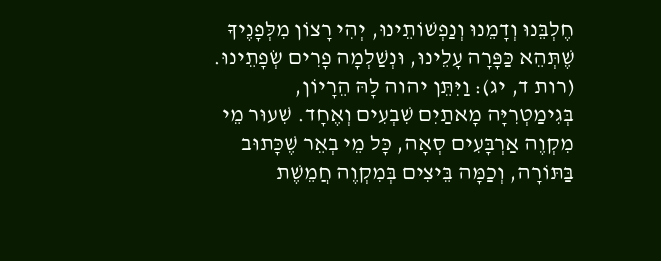חֶלְבֵּנוּ וְדָמֵנוּ וְנַפְשׁוֹתֵינוּ, יְהִי רָצוֹן מִלְּפָנֶיךָ שֶׁתְּהֵא כַּפָּרָה עָלֵינוּ, וּנְשַׁלְמָה פָרִים שְׂפָתֵינוּ. (רות ד, יג): וַיִּתֵּן יהוה לָהּ הֵרָיוֹן, בְּגִימַטְרִיָּה מָאתַיִם שִׁבְעִים וְאֶחָד. שִׁעוּר מֵי מִקְוֶה אַרְבָּעִים סְאָה, כָּל מֵי בְאֵר שֶׁכָּתוּב בַּתּוֹרָה, וְכַמָּה בֵּיצִים בְּמִקְוֶה חֲמֵשֶׁת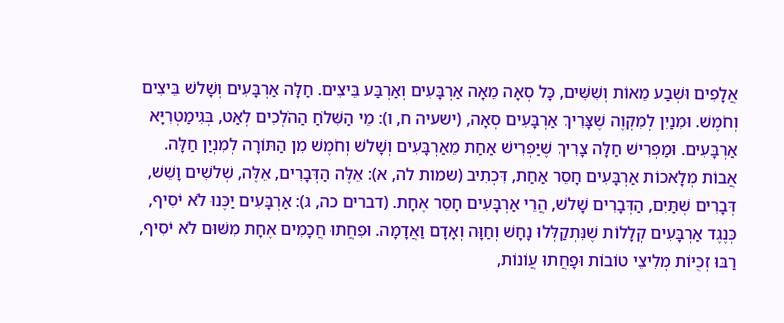אֲלָפִים וּשְׁבַע מֵאוֹת וְשִׁשִּׁים, כָּל סְאָה מֵאָה אַרְבָּעִים וְאַרְבַּע בֵּיצִים. חַלָּה אַרְבָּעִים וְשָׁלשׁ בֵּיצִים וְחֹמֶשׁ. וּמִנַיִן לְמִקְוֶה שֶׁצָּרִיךְ אַרְבָּעִים סְאָה, (ישעיה ח, ו): מֵי הַשִּׁלֹחַ הַהֹלְכִים לְאַט, בְּגִימַטְרִיָּא אַרְבָּעִים. וּמַפְרִישׁ חַלָּה צָרִיךְ שֶׁיַּפְרִישׁ אַחַת מֵאַרְבָּעִים וְשָׁלשׁ וְחֹמֶשׁ מִן הַתּוֹרָה לְמִנְיַן חַלָּה. אֲבוֹת מְלָאכוֹת אַרְבָּעִים חָסֵר אַחַת, דִּכְתִיב (שמות לה, א): אֵלֶּה הַדְּבָרִים, אֵלֶּה, שְׁלשִׁים וָשֵׁשׁ, דְּבָרִים שְׁתַּיִם, הַדְּבָרִים שָׁלשׁ, הֲרֵי אַרְבָּעִים חָסֵר אֶחָת. (דברים כה, ג): אַרְבָּעִים יַכֶּנוּ לֹא יֹסִיף, כְּנֶגֶד אַרְבָּעִים קְלָלוֹת שֶׁנִּתְקַלְּלוּ נָחָשׁ וְחַוָּה וְאָדָם וַאֲדָמָה. וּפִחֲתוּ חֲכָמִים אֶחָת מִשּׁוּם לֹא יֹסִיף, רַבּוּ זְכֻיּוֹת מְלִיצֵי טוֹבוֹת וּפָחֲתוּ עֲוֹנוֹת,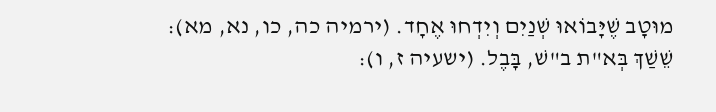מוּטָב שֶׁיָּבוֹאוּ שְׁנַיִם וְיִדְחוּ אֶחָד. (ירמיה כה, כו, נא, מא): שֵׁשַׁךְ בְּא"ת ב"שׁ, בָּבֶל. (ישעיה ז, ו):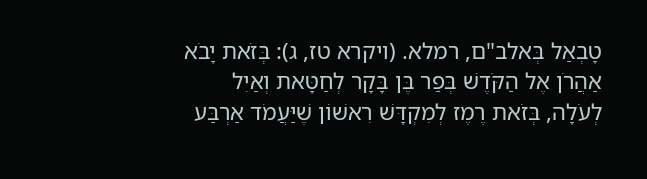טָבְאַל בְּאלב"ם, רמלא. (ויקרא טז, ג): בְּזֹאת יָבֹא אַהֲרֹן אֶל הַקֹּדֶשׁ בְּפַר בֶּן בָּקָר לְחַטָּאת וְאַיִל לְעֹלָה, בְּזֹאת רֶמֶז לְמִקְדָּשׁ רִאשׁוֹן שֶׁיַּעֲמֹד אַרְבַּע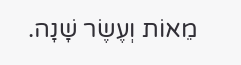מֵאוֹת וְעֶשֶׂר שָׁנָה.